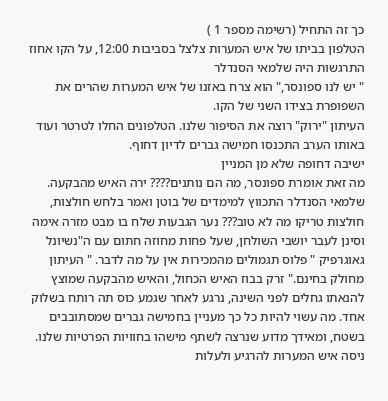כך זה התחיל (רשימה מספר 1 )
הטלפון בביתו של איש המערות צלצל בסביבות 12:00, על הקו אחוז התרגשות היה שלמאי הסנדלר
" יש לנו ספונסר," הוא צרח באזנו של איש המערות שהרים את השפופרת בצידו השני של הקו.
העיתון "ירוק" רוצה את הסיפור שלנו. הטלפונים החלו לטרטר ועוד באותו הערב התכנסו חמישה גברים לדיון דחוף.
ישיבה דחופה שלא מן המניין
מה זאת אומרת ספונסר, מה הם נותנים???? ירה האיש מהבקעה. שלמאי הסנדלר התכווץ למימדים של בוטן ואמר בלחש חולצות, חולצות טריקו מה לא טוב??? נער הגבעות שלח בו מבט מזרה אימה וסינן לעבר יושבי השולחן, שעל פחות מחוזה חתום עם ה"נשיונל גאוגרפיק " פלוס תגמולים מהמכירות אין על מה לדבר. " העיתון מחולק בחינם." זרק בבוז האיש הכחול, והאיש מהבקעה שמוצץ להנאתו גחלים לפני השינה, נרגע לאחר שגמע כוס תה רותח בשלוק אחד. מה עשוי להיות כל כך מעניין בחמישה גברים שמסתובבים בשטח, ומאידך מדוע שנרצה לשתף מישהו בחוויות הפרטיות שלנו. ניסה איש המערות להרגיע ולעלות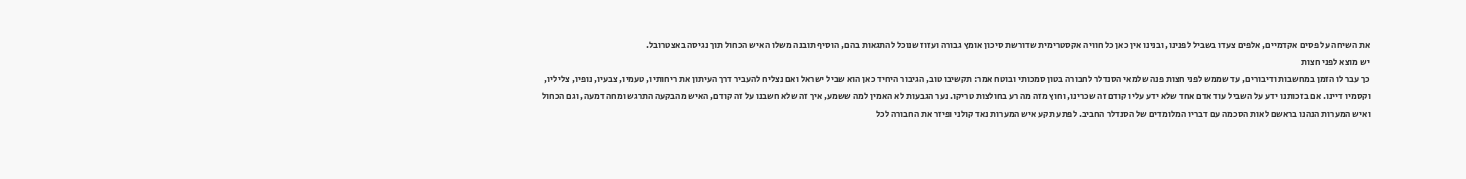את השיחה על פסים אקדמיים, אלפים צעדו בשביל לפנינו, ובנינו אין כאן כל חוויה אקסטרימית שדורשת סיכון אומץ גבורה ועזוז שנוכל להתגאות בהם, הוסיף תובנה משלו האיש הכחול תוך נגיסה באצטרובל.
יש מוצא לפני חצות
כך עבר לו הזמן במחשבות ודיבורים, עד שממש לפני חצות פנה שלמאי הסנדלר לחבורה בטון סמכותי ובוטח אמר: תקשיבו טוב, הגיבור היחיד כאן הוא שביל ישראל ואם נצליח להעביר דרך העיתון את ריחותיו, טעמיו, צבעיו, נופיו, צליליו, וקסמיו דיינו. אם בזכותנו ידע על השביל עוד אדם אחד שלא ידע עליו קודם זה שכרינו, וחוץ מזה מה רע בחולצות טריקו. נער הגבעות לא האמין למה ששמע, איך זה שלא חשבנו על זה קודם, האיש מהבקעה התרגש ומחה דמעה, וגם הכחול ואיש המערות הנהנו בראשם לאות הסכמה עם דבריו המלומדים של הסנדלר החביב. לפתע תקע איש המערות נאד קולני ופיזר את החבורה לכל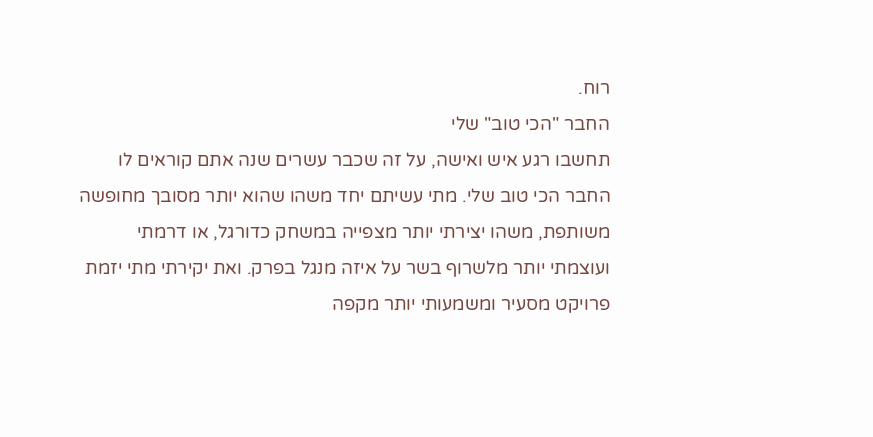רוח.
החבר "הכי טוב" שלי
תחשבו רגע איש ואישה, על זה שכבר עשרים שנה אתם קוראים לו החבר הכי טוב שלי. מתי עשיתם יחד משהו שהוא יותר מסובך מחופשה משותפת, משהו יצירתי יותר מצפייה במשחק כדורגל, או דרמתי ועוצמתי יותר מלשרוף בשר על איזה מנגל בפרק. ואת יקירתי מתי יזמת פרויקט מסעיר ומשמעותי יותר מקפה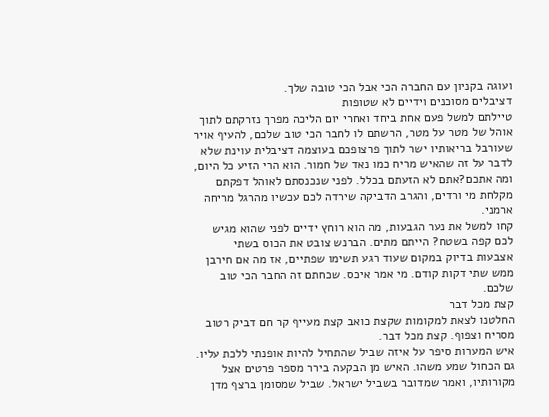ועוגה בקניון עם החברה הכי אבל הכי טובה שלך.
דציבלים מסוכנים וידיים לא שטופות
טיילתם למשל פעם אחת ביחד ואחרי יום הליכה מפרך נזרקתם לתוך אוהל של מטר על מטר, הרשתם לו לחבר הכי טוב שלכם, להעיף אויר שעורבל בריאותיו ישר לתוך פרצופכם בעוצמה דציבלית עוינת שלא לדבר על זה שהאיש מריח כמו נאד של חמור. הוא הרי הזיע כל היום, ומה אתכם?אתם לא הזעתם בכלל. לפני שנכנסתם לאוהל דפקתם מקלחת מי ורדים, והגרב הדביקה שירדה לכם עכשיו מהרגל מריחה ארמני.
קחו למשל את נער הגבעות, מה הוא רוחץ ידיים לפני שהוא מגיש לכם קפה בשטח? הייתם מתים. הברנש צובט את הכוס בשתי אצבעות בדיוק במקום שעוד רגע תשימו שפתיים, אז מה אם חירבן ממש שתי דקות קודם. מי אמר איכס. שכחתם זה החבר הכי טוב שלכם.
קצת מכל דבר
החלטנו לצאת למקומות שקצת כואב קצת מעייף קר חם דביק רטוב מסריח וצפוף. קצת מכל דבר.
איש המערות סיפר על איזה שביל שהתחיל להיות אופנתי ללכת עליו. גם הכחול שמע משהו. האיש מן הבקעה בירר מספר פרטים אצל מקורותיו, ואמר שמדובר בשביל ישראל. שביל שמסומן ברצף מדן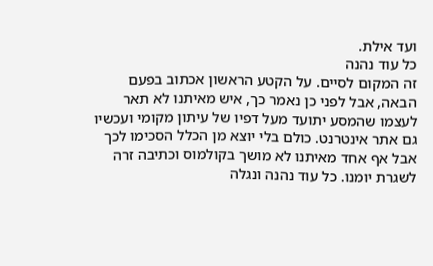ועד אילת.
כל עוד נהנה
זה המקום לסיים. על הקטע הראשון אכתוב בפעם הבאה, אבל לפני כן נאמר כך, איש מאיתנו לא תאר
לעצמו שהמסע יתועד מעל דפיו של עיתון מקומי ועכשיו גם אתר אינטרנט. כולם בלי יוצא מן הכלל הסכימו לכך אבל אף אחד מאיתנו לא מושך בקולמוס וכתיבה זרה לשגרת יומנו. כל עוד נהנה ונגלה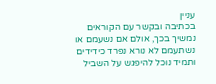עניין
בכתיבה ובקשר עם הקוראים נמשיך בכך, אולם אם נשעמם או נשתעמם לא נורא נפרד כידידים ותמיד נוכל להיפגש על השביל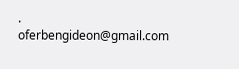.
oferbengideon@gmail.com